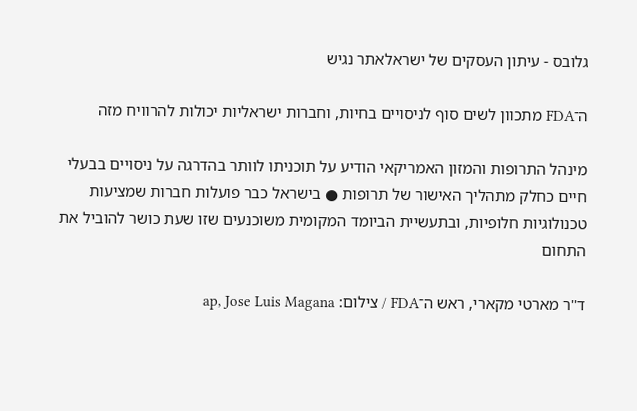גלובס - עיתון העסקים של ישראלאתר נגיש

ה־FDA מתכוון לשים סוף לניסויים בחיות, וחברות ישראליות יכולות להרוויח מזה

מינהל התרופות והמזון האמריקאי הודיע על תוכניתו לוותר בהדרגה על ניסויים בבעלי חיים כחלק מתהליך האישור של תרופות ● בישראל כבר פועלות חברות שמציעות טכנולוגיות חלופיות, ובתעשיית הביומד המקומית משוכנעים שזו שעת כושר להוביל את התחום

ד''ר מארטי מקארי, ראש ה־FDA / צילום: ap, Jose Luis Magana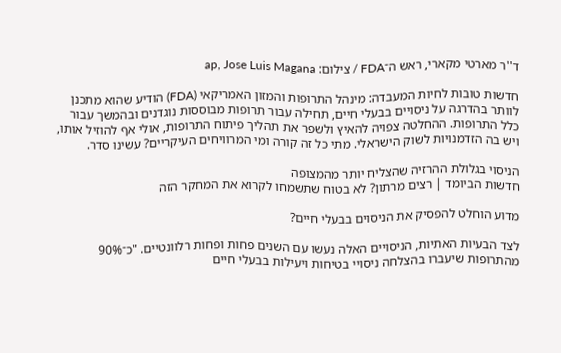ד''ר מארטי מקארי, ראש ה־FDA / צילום: ap, Jose Luis Magana

חדשות טובות לחיות המעבדה: מינהל התרופות והמזון האמריקאי (FDA) הודיע שהוא מתכנן לוותר בהדרגה על ניסויים בבעלי חיים, תחילה עבור תרופות מבוססות נוגדנים ובהמשך עבור כלל התרופות. ההחלטה צפויה להאיץ ולשפר את תהליך פיתוח התרופות, אולי אף להוזיל אותו, ויש בה הזדמנויות לשוק הישראלי. מתי כל זה קורה ומי המרוויחים העיקריים? עשינו סדר.

הניסוי בגלולת ההרזיה שהצליח יותר מהמצופה
חדשות הביומד | רצים מרתון? לא בטוח שתשמחו לקרוא את המחקר הזה

מדוע הוחלט להפסיק את הניסוים בבעלי חיים?

לצד הבעיות האתיות, הניסויים האלה נעשו עם השנים פחות ופחות רלוונטיים. "כ־90% מהתרופות שיעברו בהצלחה ניסויי בטיחות ויעילות בבעלי חיים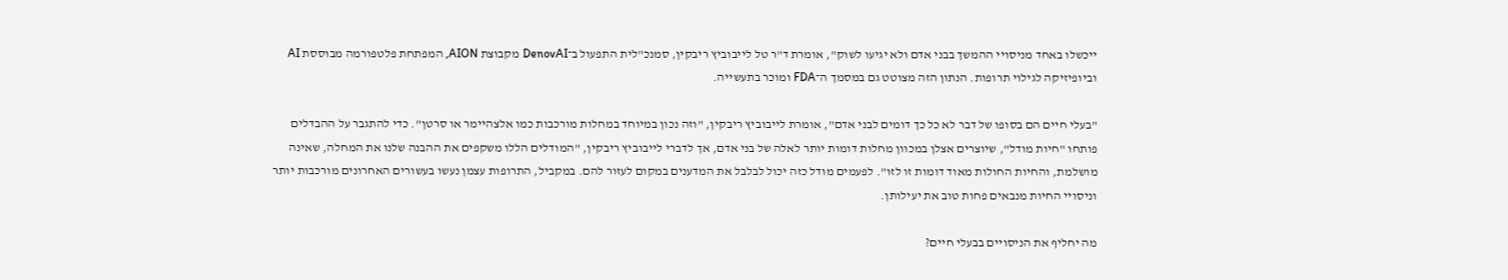ייכשלו באחד מניסויי ההמשך בבני אדם ולא יגיעו לשוק", אומרת ד"ר טל לייבוביץ ריבקין, סמנכ"לית התפעול ב־DenovAI מקבוצת AION, המפתחת פלטפורמה מבוססת AI וביופיזיקה לגילוי תרופות. הנתון הזה מצוטט גם במסמך ה־FDA ומוכר בתעשייה.

"בעלי חיים הם בסופו של דבר לא כל כך דומים לבני אדם", אומרת לייבוביץ ריבקין, "וזה נכון במיוחד במחלות מורכבות כמו אלצהיימר או סרטן". כדי להתגבר על ההבדלים פותחו "חיות מודל", שיוצרים אצלן במכוון מחלות דומות יותר לאלה של בני אדם, אך לדברי לייבוביץ ריבקין, "המודלים הללו משקפים את ההבנה שלנו את המחלה, שאינה מושלמת, והחיות החולות מאוד דומות זו לזו". לפעמים מודל כזה יכול לבלבל את המדענים במקום לעזור להם. במקביל, התרופות עצמן נעשו בעשורים האחרונים מורכבות יותר וניסויי החיות מנבאים פחות טוב את יעילותן.

מה יחליף את הניסויים בבעלי חיים?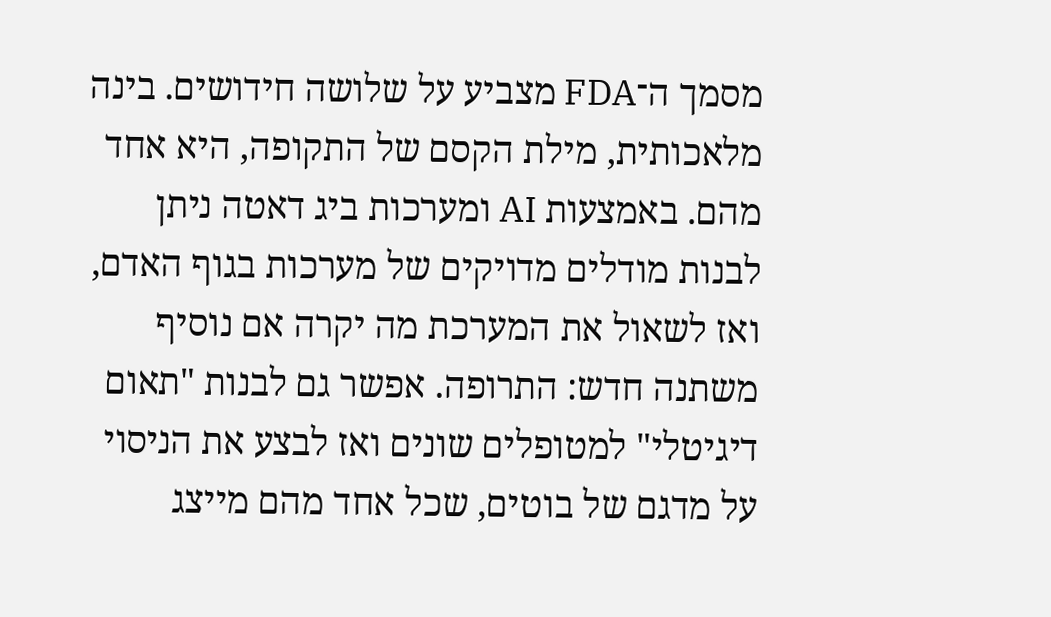מסמך ה־FDA מצביע על שלושה חידושים. בינה מלאכותית, מילת הקסם של התקופה, היא אחד מהם. באמצעות AI ומערכות ביג דאטה ניתן לבנות מודלים מדויקים של מערכות בגוף האדם, ואז לשאול את המערכת מה יקרה אם נוסיף משתנה חדש: התרופה. אפשר גם לבנות "תאום דיגיטלי" למטופלים שונים ואז לבצע את הניסוי על מדגם של בוטים, שכל אחד מהם מייצג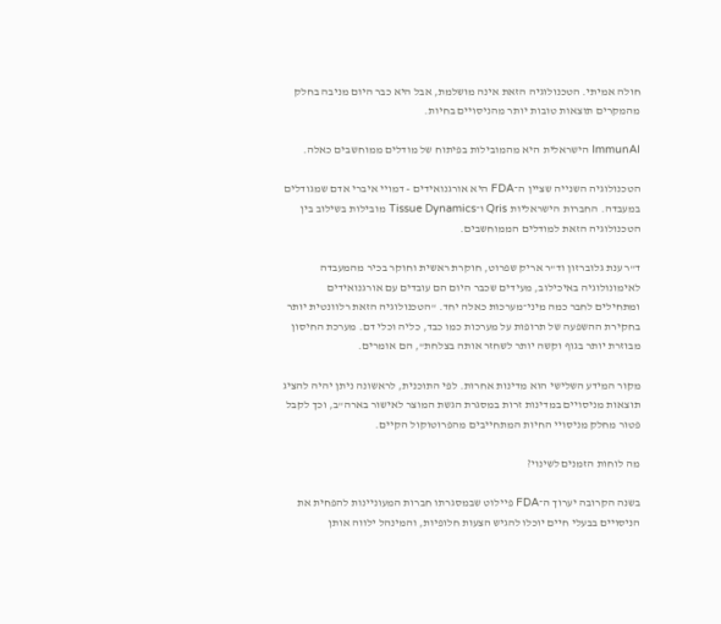חולה אמיתי. הטכנולוגיה הזאת אינה מושלמת, אבל היא כבר היום מניבה בחלק מהמקרים תוצאות טובות יותר מהניסויים בחיות.

ImmunAI הישראלית היא מהמובילות בפיתוח של מודלים ממוחשבים כאלה.

הטכנולוגיה השנייה שציין ה־FDA היא אורגנואידים - דמויי איברי אדם שמגודלים במעבדה. החברות הישראליות Qris ו־Tissue Dynamics מובילות בשילוב בין הטכנולוגיה הזאת למודלים הממוחשבים.

ד"ר ענת גלוברזון וד"ר אריק שפרוט, חוקרת ראשית וחוקר בכיר מהמעבדה לאימונולוגיה באיכילוב, מעידים שכבר היום הם עובדים עם אורגנואידים ומתחילים לחבר כמה מיני־מערכות כאלה יחד. "הטכנולוגיה הזאת רלוונטית יותר בחקירת ההשפעה של תרופות על מערכות כמו כבד, כליה וכלי דם. מערכת החיסון מבוזרת יותר בגוף וקשה יותר לשחזר אותה בצלחת", הם אומרים.

מקור המידע השלישי הוא מדינות אחרות. לפי התוכנית, לראשונה ניתן יהיה להציג תוצאות מניסויים במדינות זרות במסגרת הגשת המוצר לאישור בארה"ב, וכך לקבל פטור מחלק מניסויי החיות המתחייבים מהפרוטוקול הקיים.

מה לוחות הזמנים לשינוי?

בשנה הקרובה יערוך ה־FDA פיילוט שבמסגרתו חברות המעוניינות להפחית את הניסויים בבעלי חיים יוכלו להגיש הצעות חלופיות, והמינהל ילווה אותן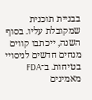בבניית תוכנית שמקובלת עליו. בסוף השנה, ייכתבו קווים מנחים חדשים לניסויי בטיחות. ב־FDA מאמינים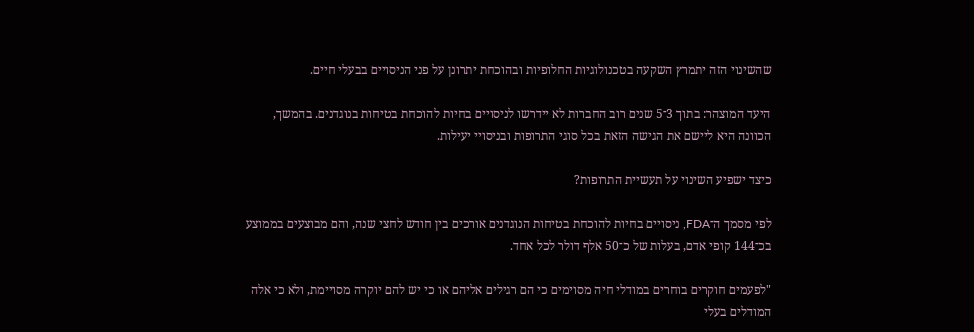שהשינוי הזה יתמרץ השקעה בטכנולוגיות החלופיות ובהוכחת יתרונן על פני הניסויים בבעלי חיים.

היעד המוצהר: בתוך 3־5 שנים רוב החברות לא יידרשו לניסויים בחיות להוכחת בטיחות בנוגדנים. בהמשך, הכוונה היא ליישם את הגישה הזאת בכל סוגי התרופות ובניסויי יעילות.

כיצד ישפיע השינוי על תעשיית התרופות?

לפי מסמך ה־FDA, ניסויים בחיות להוכחת בטיחות הנוגדנים אורכים בין חודש לחצי שנה, והם מבוצעים בממוצע בכ־144 קופי אדם, בעלות של כ־50 אלף דולר לכל אחד.

"לפעמים חוקרים בוחרים במודלי חיה מסוימים כי הם רגילים אליהם או כי יש להם יוקרה מסויימת, ולא כי אלה המודלים בעלי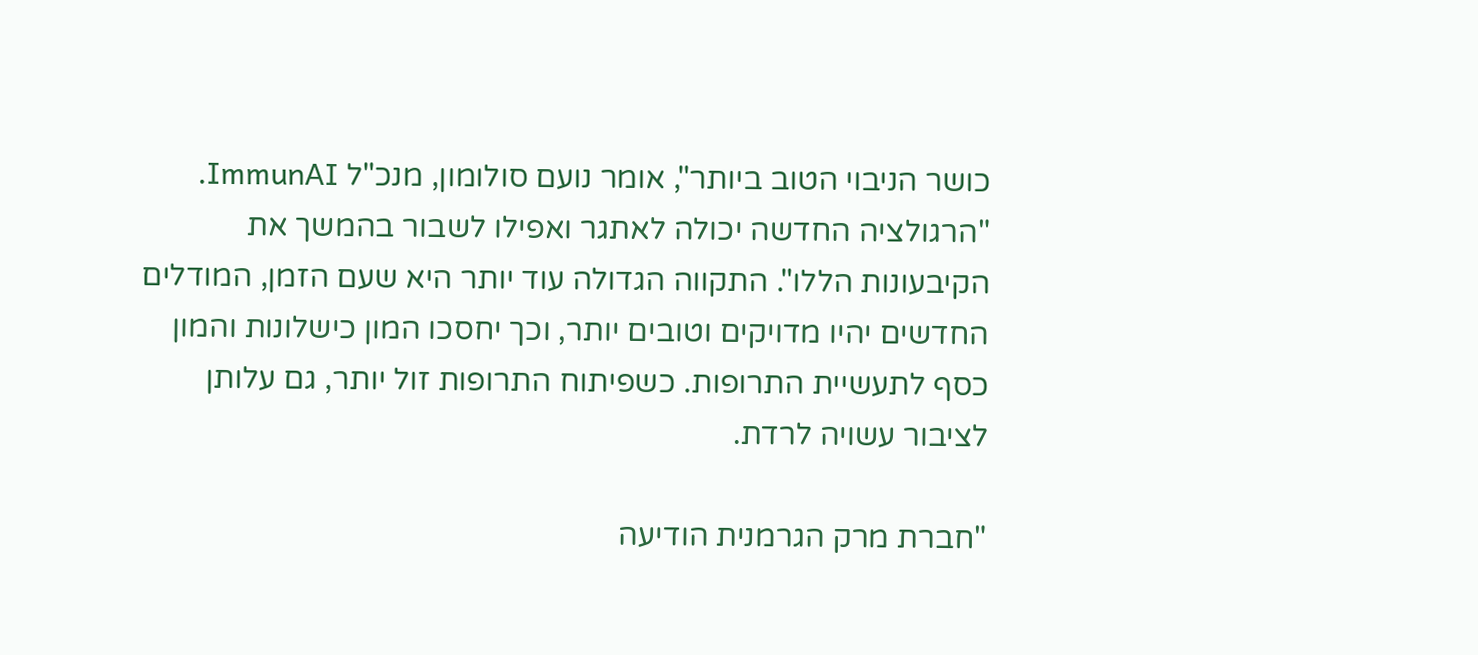כושר הניבוי הטוב ביותר", אומר נועם סולומון, מנכ"ל ImmunAI. "הרגולציה החדשה יכולה לאתגר ואפילו לשבור בהמשך את הקיבעונות הללו". התקווה הגדולה עוד יותר היא שעם הזמן, המודלים החדשים יהיו מדויקים וטובים יותר, וכך יחסכו המון כישלונות והמון כסף לתעשיית התרופות. כשפיתוח התרופות זול יותר, גם עלותן לציבור עשויה לרדת.

"חברת מרק הגרמנית הודיעה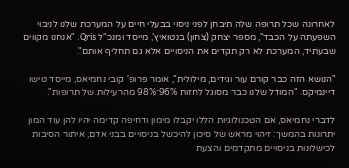לאחרונה שכל תרופה שלה תיבחן לפני ניסוי בבעלי חיים על המערכת שלנו לניבוי השפעתה על הכבד", מספר יצחק (צחון) בנטואיץ', מייסד ומנכ"ל Qris. "אנחנו מקווים שבעתיד, המערכת לא רק תקדים את הניסויים אלא גם תחליף אותם".

"הנושא הזה כבר קורם עור וגידים, מילולית", אומר פרופ' קובי נחמיאס, מייסד טישו דיינמיקס. "המודל שלנו כבר מסוגל לחזות 96%־98% מהרעילות של תרופות".

לדברי נחמיאס, אם הטכנולוגיות הללו יקבלו מימון ודחיפה קדימה יהיו להן עוד המון יתרונות בהמשך: זיהוי מראש של סיכון להיכשל בניסויים בבני אדם, איתור הסיבות לכישלונות בניסויים מתקדמים והצעת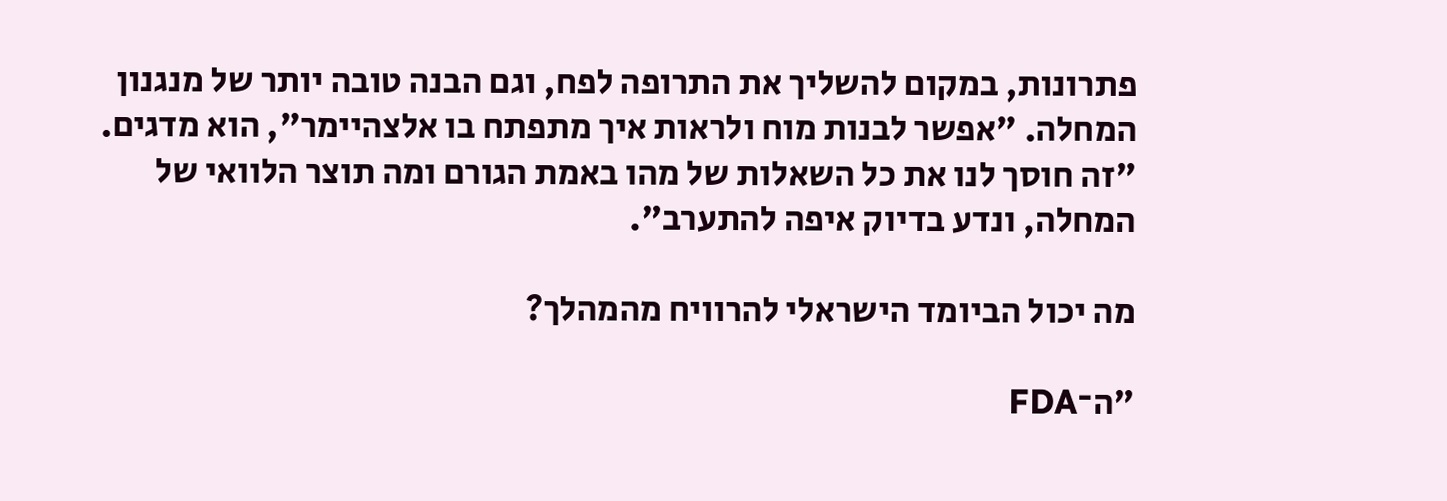פתרונות, במקום להשליך את התרופה לפח, וגם הבנה טובה יותר של מנגנון המחלה. "אפשר לבנות מוח ולראות איך מתפתח בו אלצהיימר", הוא מדגים. "זה חוסך לנו את כל השאלות של מהו באמת הגורם ומה תוצר הלוואי של המחלה, ונדע בדיוק איפה להתערב".

מה יכול הביומד הישראלי להרוויח מהמהלך?

"ה־FDA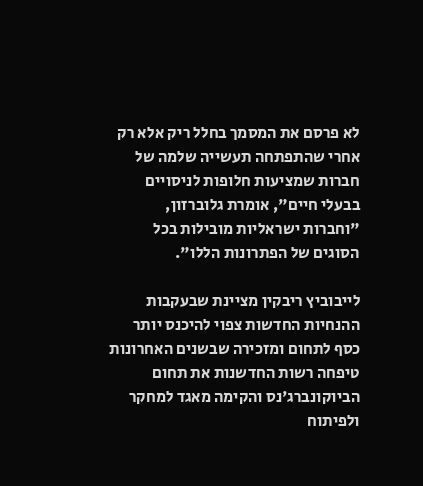לא פרסם את המסמך בחלל ריק אלא רק אחרי שהתפתחה תעשייה שלמה של חברות שמציעות חלופות לניסויים בבעלי חיים", אומרת גלוברזון, "וחברות ישראליות מובילות בכל הסוגים של הפתרונות הללו".

לייבוביץ ריבקין מציינת שבעקבות ההנחיות החדשות צפוי להיכנס יותר כסף לתחום ומזכירה שבשנים האחרונות טיפחה רשות החדשנות את תחום הביוקונברג'נס והקימה מאגד למחקר ולפיתוח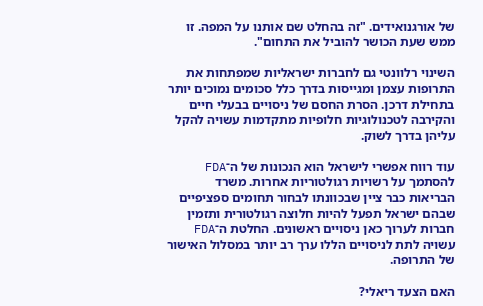של אורגנואידים. "זה בהחלט שם אותנו על המפה. זו ממש שעת הכושר להוביל את התחום".

השינוי רלוונטי גם לחברות ישראליות שמפתחות את התרופות עצמן ומגייסות בדרך כלל סכומים נמוכים יותר בתחילת דרכן. הסרת החסם של ניסויים בבעלי חיים והקירבה לטכנולוגיות חלופיות מתקדמות עשויה להקל עליהן בדרך לשוק.

עוד רווח אפשרי לישראל הוא הנכונות של ה־FDA להסתמך על רשויות רגולטוריות אחרות. משרד הבריאות כבר ציין שבכוונתו לבחור תחומים ספציפיים שבהם ישראל תפעל להיות חלוצה רגולטורית ותזמין חברות לערוך כאן ניסויים ראשונים. החלטת ה־FDA עשויה לתת לניסויים הללו ערך רב יותר במסלול האישור של התרופה.

האם הצעד ריאלי?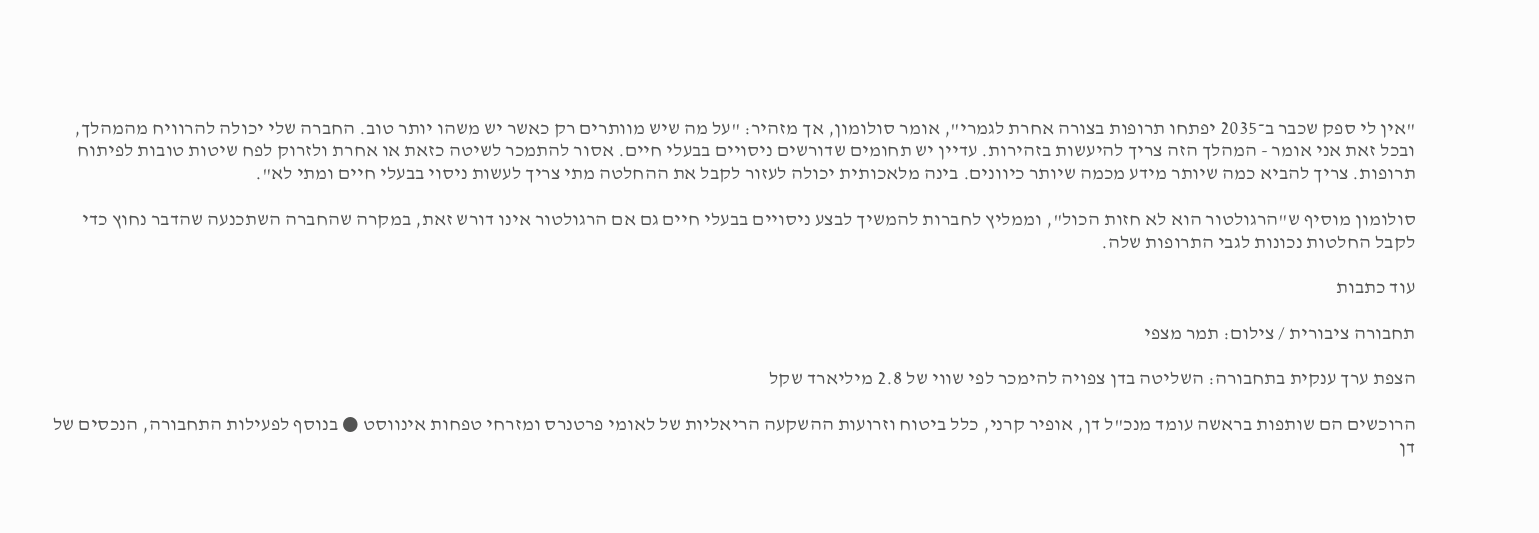"אין לי ספק שכבר ב־2035 יפתחו תרופות בצורה אחרת לגמרי", אומר סולומון, אך מזהיר: "על מה שיש מוותרים רק כאשר יש משהו יותר טוב. החברה שלי יכולה להרוויח מהמהלך, ובכל זאת אני אומר - המהלך הזה צריך להיעשות בזהירות. עדיין יש תחומים שדורשים ניסויים בבעלי חיים. אסור להתמכר לשיטה כזאת או אחרת ולזרוק לפח שיטות טובות לפיתוח תרופות. צריך להביא כמה שיותר מידע מכמה שיותר כיוונים. בינה מלאכותית יכולה לעזור לקבל את ההחלטה מתי צריך לעשות ניסוי בבעלי חיים ומתי לא".

סולומון מוסיף ש"הרגולטור הוא לא חזות הכול", וממליץ לחברות להמשיך לבצע ניסויים בבעלי חיים גם אם הרגולטור אינו דורש זאת, במקרה שהחברה השתכנעה שהדבר נחוץ כדי לקבל החלטות נכונות לגבי התרופות שלה.

עוד כתבות

תחבורה ציבורית / צילום: תמר מצפי

הצפת ערך ענקית בתחבורה: השליטה בדן צפויה להימכר לפי שווי של 2.8 מיליארד שקל

הרוכשים הם שותפות בראשה עומד מנכ"ל דן, אופיר קרני, כלל ביטוח וזרועות ההשקעה הריאליות של לאומי פרטנרס ומזרחי טפחות אינווסט ● בנוסף לפעילות התחבורה, הנכסים של דן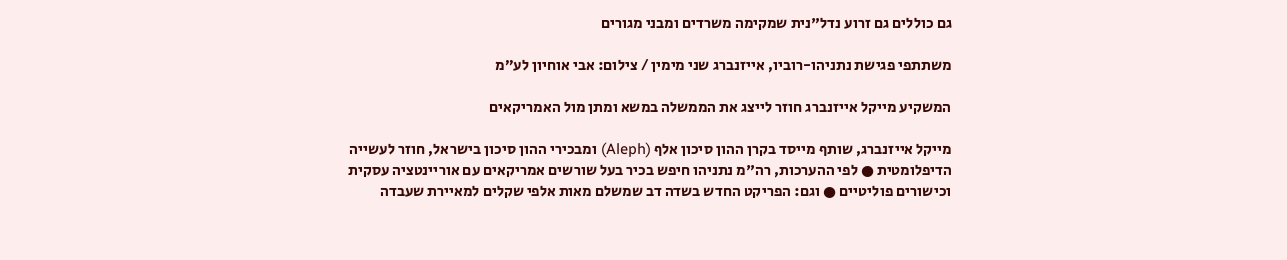גם כוללים גם זרוע נדל"נית שמקימה משרדים ומבני מגורים

משתתפי פגישת נתניהו-רוביו, אייזנברג שני מימין / צילום: אבי אוחיון לע״מ

המשקיע מייקל אייזנברג חוזר לייצג את הממשלה במשא ומתן מול האמריקאים

מייקל אייזנברג, שותף מייסד בקרן ההון סיכון אלף (Aleph) ומבכירי ההון סיכון בישראל, חוזר לעשייה הדיפלומטית ● לפי ההערכות, רה"מ נתניהו חיפש בכיר בעל שורשים אמריקאים עם אוריינטציה עסקית וכישורים פוליטיים ● וגם: הפריקט החדש בשדה דב שמשלם מאות אלפי שקלים למאיירת שעבדה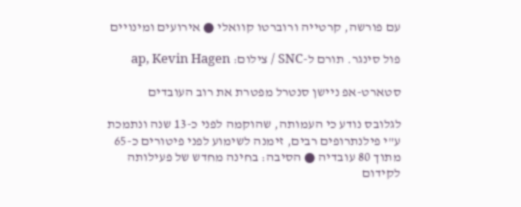עם פורשה, קרטייה ורוברטו קוואלי ● אירועים ומינויים

פול סינגר. תורם ל-SNC / צילום: ap, Kevin Hagen

סטארט-אפ ניישן סנטרל מפטרת את רוב העובדים

לגלובס נודע כי העמותה, שהוקמה לפני כ-13 שנה ונתמכת ע"י פילנתרופים רבים, זימנה לשימוע לפני פיטורים כ-65 מתוך 80 עובדיה ● הסיבה: בחינה מחדש של פעילותה לקידום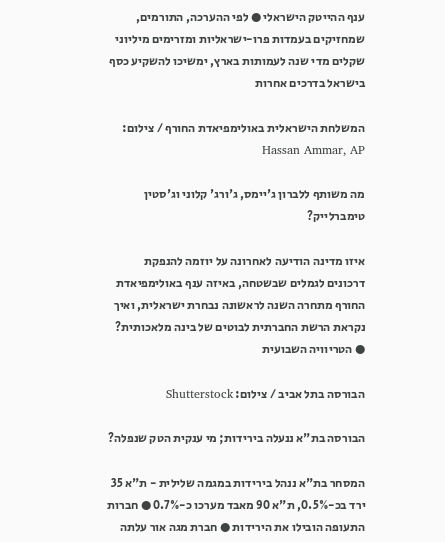ענף ההייטק הישראלי ● לפי ההערכה, התורמים, שמחזיקים בעמדות פרו-ישראליות ומזרימים מיליוני שקלים מדי שנה לעמותות בארץ, ימשיכו להשקיע כסף בישראל בדרכים אחרות

המשלחת הישראלית באולימפיאדת החורף / צילום: Hassan Ammar, AP

מה משותף ללברון ג'יימס, ג'ורג' קלוני וג'סטין טימברלייק?

איזו מדינה הודיעה לאחרונה על יוזמה להנפקת דרכונים לגמלים שבשטחה, באיזה ענף באולימפיאדת החורף מתחרה השנה לראשונה נבחרת ישראלית, ואיך נקראת הרשת החברתית לבוטים של בינה מלאכותית? ● הטריוויה השבועית

הבורסה בתל אביב / צילום: Shutterstock

הבורסה בת"א ננעלה בירידות; מי ענקית הטק שנפלה?

המסחר בת"א ננהל בירידות במגמה שלילית - ת"א 35 ירד בכ-0.5%, ת"א 90 מאבד מערכו כ-0.7% ● חברות התעופה הובילו את הירידות ● חברת מגה אור עלתה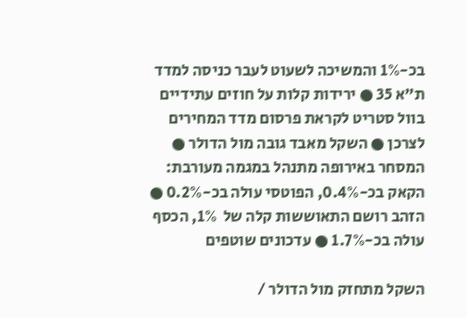בכ-1% והמשיכה לשעוט לעבר כניסה למדד ת"א 35 ● ירידות קלות על חוזים עתידיים בוול סטריט לקראת פרסום מדד המחירים לצרכן ● השקל מאבד גובה מול הדולר ● המסחר באירופה מתנהל במגמה מעורבת: הקאק בכ-0.4%, הפוטסי עולה בכ-0.2% ● הזהב רושם התאוששות קלה של  1%, הכסף עולה בכ-1.7% ● עדכונים שוטפים

השקל מתחזק מול הדולר /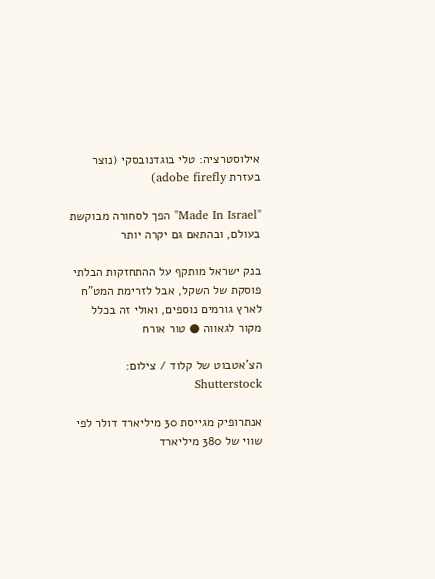אילוסטרציה: טלי בוגדנובסקי (נוצר בעזרת adobe firefly)

"Made In Israel" הפך לסחורה מבוקשת בעולם, ובהתאם גם יקרה יותר

בנק ישראל מותקף על ההתחזקות הבלתי פוסקת של השקל, אבל לזרימת המט"ח לארץ גורמים נוספים, ואולי זה בכלל מקור לגאווה ● טור אורח

הצ'אטבוט של קלוד / צילום: Shutterstock

אנתרופיק מגייסת 30 מיליארד דולר לפי שווי של 380 מיליארד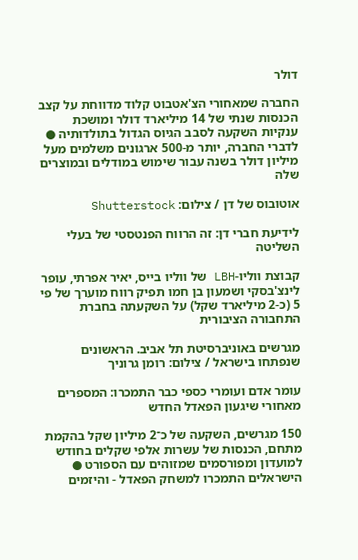דולר

החברה שמאחורי הצ'אטבוט קלוד מדווחת על קצב הכנסות שנתי של 14 מיליארד דולר ומושכת ענקיות השקעה לסבב הגיוס הגדול בתולדותיה ● לדברי החברה, יותר מ-500 ארגונים משלמים מעל מיליון דולר בשנה עבור שימוש במודלים ובמוצרים שלה

אוטובוס של דן / צילום: Shutterstock

לידיעת חברי דן: זה הרווח הפנטסטי של בעלי השליטה

קבוצת ווליו-LBH של ווליו בייס, יאיר אפרתי, עופר לינצ'בסקי ושמעון בן חמו תפיק רווח מוערך של פי 5 (כ-2 מיליארד שקל) על השקעתה בחברת התחבורה הציבורית

מגרשים באוניברסיטת תל אביב. הראשונים שנפתחו בישראל / צילום: רומן גרוניך

עומר אדם ועומרי כספי כבר התמכרו: המספרים מאחורי שיגעון הפאדל החדש

150 מגרשים, השקעה של כ־2 מיליון שקל בהקמת מתחם, הכנסות של עשרות אלפי שקלים בחודש למועדון ומפורסמים שמזוהים עם הספורט ● הישראלים התמכרו למשחק הפאדל - והיזמים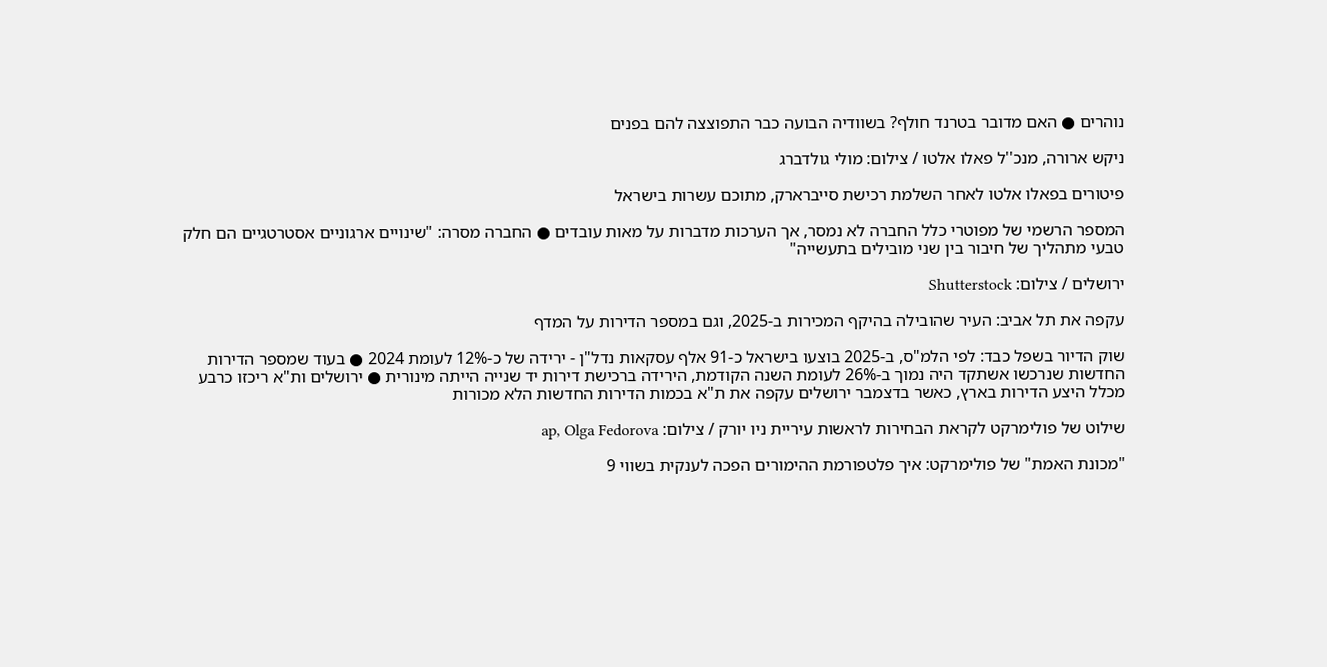נוהרים ● האם מדובר בטרנד חולף? בשוודיה הבועה כבר התפוצצה להם בפנים

ניקש ארורה, מנכ''ל פאלו אלטו / צילום: מולי גולדברג

פיטורים בפאלו אלטו לאחר השלמת רכישת סייברארק, מתוכם עשרות בישראל

המספר הרשמי של מפוטרי כלל החברה לא נמסר, אך הערכות מדברות על מאות עובדים ● החברה מסרה: "שינויים ארגוניים אסטרטגיים הם חלק טבעי מתהליך של חיבור בין שני מובילים בתעשייה"

ירושלים / צילום: Shutterstock

עקפה את תל אביב: העיר שהובילה בהיקף המכירות ב-2025, וגם במספר הדירות על המדף

שוק הדיור בשפל כבד: לפי הלמ"ס, ב-2025 בוצעו בישראל כ-91 אלף עסקאות נדל"ן - ירידה של כ-12% לעומת 2024 ● בעוד שמספר הדירות החדשות שנרכשו אשתקד היה נמוך ב-26% לעומת השנה הקודמת, הירידה ברכישת דירות יד שנייה הייתה מינורית ● ירושלים ות"א ריכזו כרבע מכלל היצע הדירות בארץ, כאשר בדצמבר ירושלים עקפה את ת"א בכמות הדירות החדשות הלא מכורות

שילוט של פולימרקט לקראת הבחירות לראשות עיריית ניו יורק / צילום: ap, Olga Fedorova

"מכונת האמת" של פולימרקט: איך פלטפורמת ההימורים הפכה לענקית בשווי 9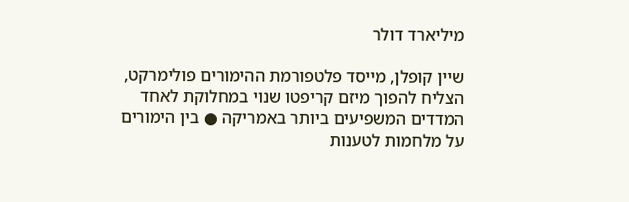מיליארד דולר

שיין קופלן, מייסד פלטפורמת ההימורים פולימרקט, הצליח להפוך מיזם קריפטו שנוי במחלוקת לאחד המדדים המשפיעים ביותר באמריקה ● בין הימורים על מלחמות לטענות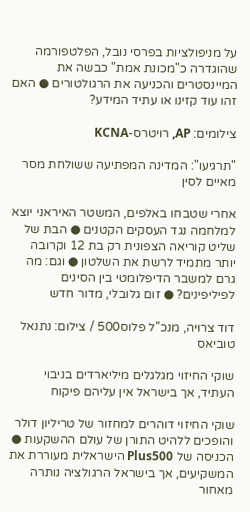על מניפולציות בפרסי נובל, הפלטפורמה שהוגדרה כ"מכונת אמת" כבשה את המיינסטרים והכניעה את הרגולטורים ● האם זהו עוד קזינו או עתיד המידע?

צילומים: AP, רויטרס-KCNA

"תרגיעו": המדינה המפתיעה ששולחת מסר מאיים לסין

אחרי שטבחו באלפים, המשטר האיראני יוצא למלחמה נגד העסקים הקטנים ● הבת של שליט קוריאה הצפונית רק בת 12 וקרובה יותר מתמיד לרשת את השלטון ● וגם: מה גרם למשבר הדיפלומטי בין הסינים לפיליפינים? ● זום גלובלי, מדור חדש

דוד צרויה, מנכ''ל פלוס500 / צילום: נתנאל טוביאס

שוקי החיזוי מגלגלים מיליארדים בניבוי העתיד, אך בישראל אין עליהם פיקוח

שוקי החיזוי דוהרים למחזור של טריליון דולר והופכים ללהיט התורן של עולם ההשקעות ● הכניסה של Plus500 הישראלית מעוררת את המשקיעים, אך בישראל הרגולציה נותרה מאחור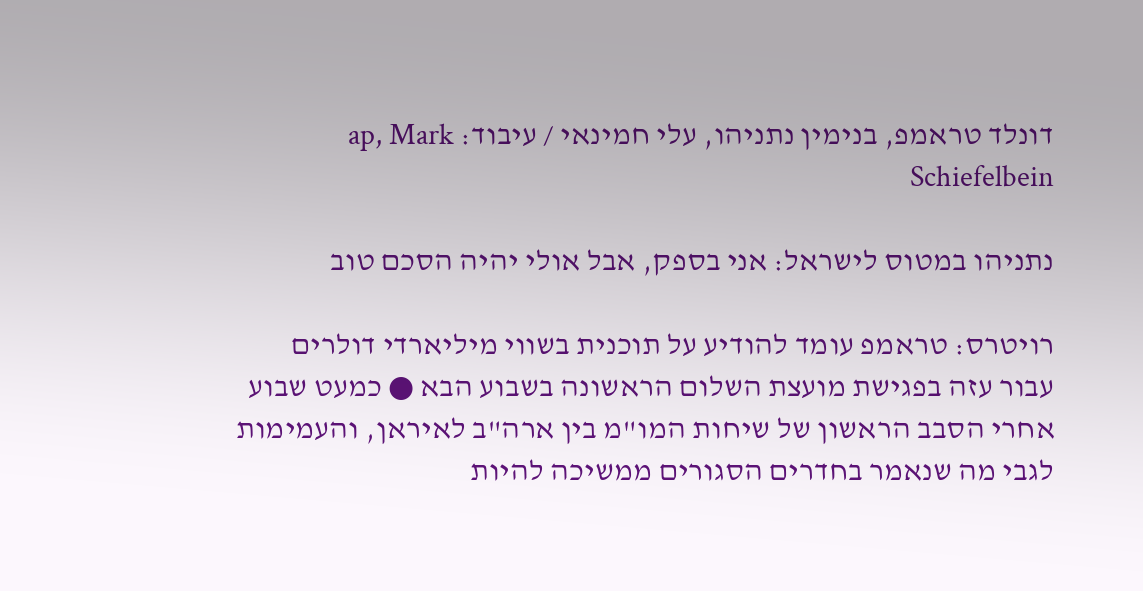דונלד טראמפ, בנימין נתניהו, עלי חמינאי / עיבוד: ap, Mark Schiefelbein

נתניהו במטוס לישראל: אני בספק, אבל אולי יהיה הסכם טוב

רויטרס: טראמפ עומד להודיע על תוכנית בשווי מיליארדי דולרים עבור עזה בפגישת מועצת השלום הראשונה בשבוע הבא ● כמעט שבוע אחרי הסבב הראשון של שיחות המו"מ בין ארה"ב לאיראן, והעמימות לגבי מה שנאמר בחדרים הסגורים ממשיכה להיות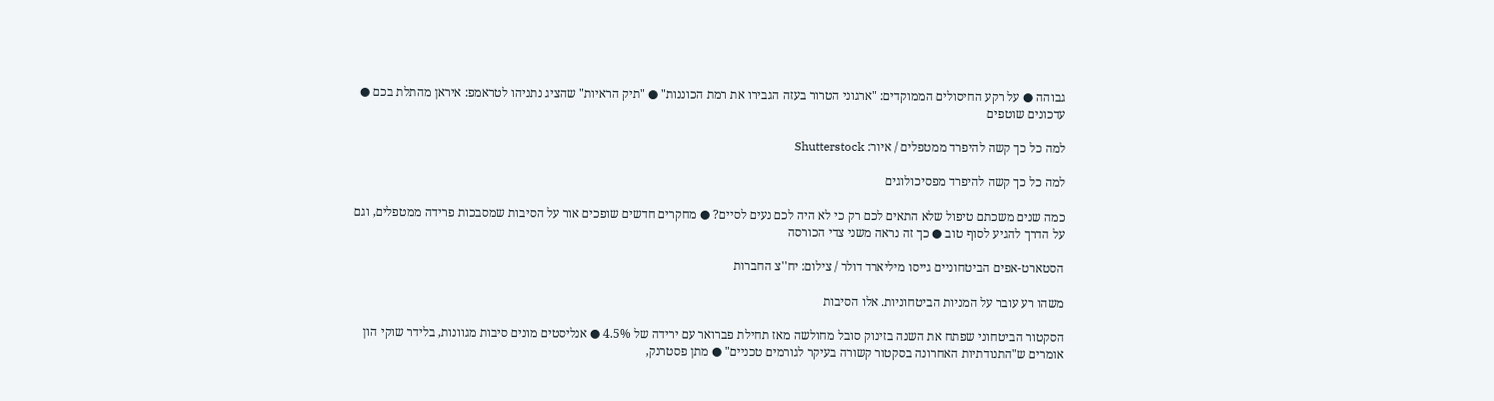גבוהה ● על רקע החיסולים הממוקדים: "ארגוני הטרור בעזה הגבירו את רמת הכוננות" ● "תיק הראיות" שהציג נתניהו לטראמפ: איראן מהתלת בכם ● עדכונים שוטפים

למה כל כך קשה להיפרד ממטפלים / איור: Shutterstock

למה כל כך קשה להיפרד מפסיכולוגים

כמה שנים משכתם טיפול שלא התאים לכם רק כי לא היה לכם נעים לסיים? ● מחקרים חדשים שופכים אור על הסיבות שמסבכות פרידה ממטפלים, וגם על הדרך להגיע לסוף טוב ● כך זה נראה משני צדי הכורסה

הסטארט-אפים הביטחוניים גייסו מיליארד דולר / צילום: יח''צ החברות

משהו רע עובר על המניות הביטחוניות. אלו הסיבות

הסקטור הביטחוני שפתח את השנה בזינוק סובל מחולשה מאז תחילת פברואר עם ירידה של 4.5% ● אנליסטים מונים סיבות מגוונות, בלידר שוקי הון אומרים ש"התנודתיות האחרונה בסקטור קשורה בעיקר לגורמים טכניים" ● מתן פסטרנק,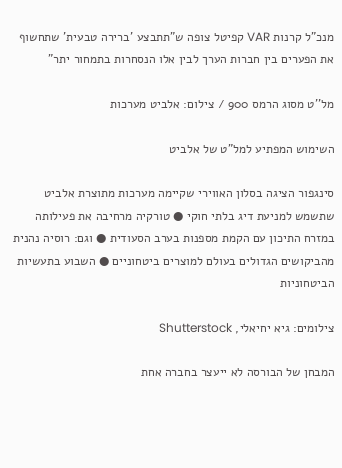מנכ"ל קרנות VAR קפיטל צופה ש"תתבצע 'ברירה טבעית' שתחשוף את הפערים בין חברות הערך לבין אלו הנסחרות בתמחור יתר"

מל''ט מסוג הרמס 900 / צילום: אלביט מערכות

השימוש המפתיע למל"ט של אלביט

סינגפור הציגה בסלון האווירי שקיימה מערכות מתוצרת אלביט שתשמש למניעת דיג בלתי חוקי ● טורקיה מרחיבה את פעילותה במזרח התיכון עם הקמת מספנות בערב הסעודית ● וגם: רוסיה נהנית מהביקושים הגדולים בעולם למוצרים ביטחוניים ● השבוע בתעשיות הביטחוניות

צילומים: גיא יחיאלי, Shutterstock

המבחן של הבורסה לא ייעצר בחברה אחת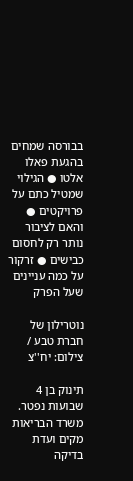בבורסה שמחים בהגעת פאלו אלטו ● הגילוי שמטיל כתם על פרויקטים ● והאם לציבור נותר רק לחסום כבישים ● זרקור על כמה עניינים שעל הפרק

נוטרילון של חברת טבע / צילום: יח''צ

תינוק בן 4 שבועות נפטר. משרד הבריאות מקים ועדת בדיקה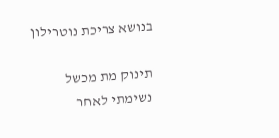בנושא צריכת נוטרילון

תינוק מת מכשל נשימתי לאחר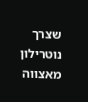שצרך נוטרילון מאצווה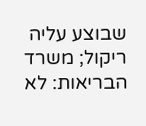שבוצע עליה ריקול; משרד הבריאות: לא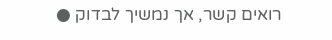רואים קשר, אך נמשיך לבדוק ●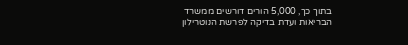בתוך כך, 5,000 הורים דורשים ממשרד הבריאות ועדת בדיקה לפרשת הנוטרילון